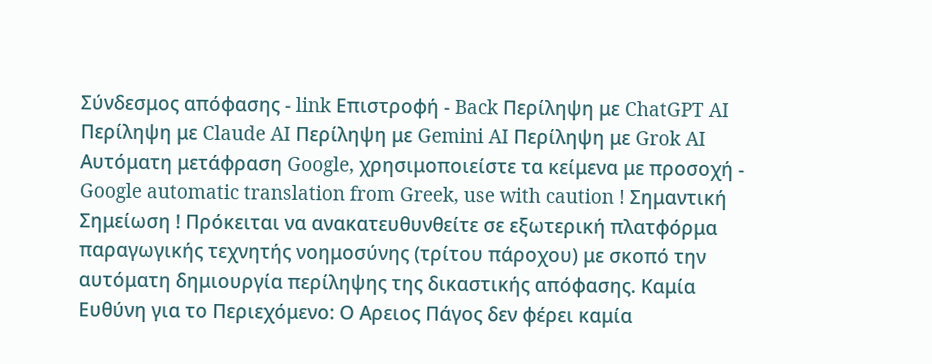Σύνδεσμος απόφασης - link Επιστροφή - Back Περίληψη με ChatGPT AI Περίληψη με Claude AI Περίληψη με Gemini AI Περίληψη με Grok AI Αυτόματη μετάφραση Google, χρησιμοποιείστε τα κείμενα με προσοχή - Google automatic translation from Greek, use with caution ! Σημαντική Σημείωση ! Πρόκειται να ανακατευθυνθείτε σε εξωτερική πλατφόρμα παραγωγικής τεχνητής νοημοσύνης (τρίτου πάροχου) με σκοπό την αυτόματη δημιουργία περίληψης της δικαστικής απόφασης. Καμία Ευθύνη για το Περιεχόμενο: Ο Αρειος Πάγος δεν φέρει καμία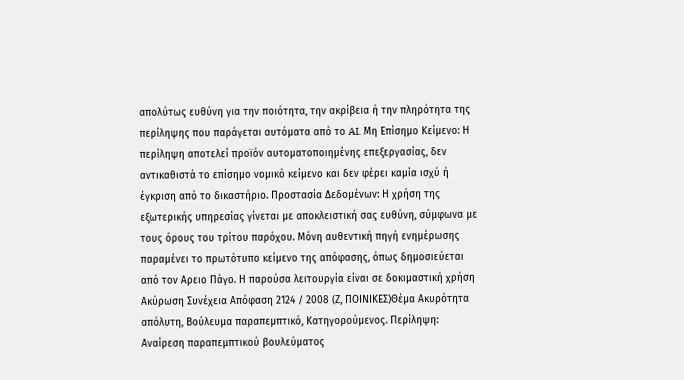απολύτως ευθύνη για την ποιότητα, την ακρίβεια ή την πληρότητα της περίληψης που παράγεται αυτόματα από το AI. Μη Επίσημο Κείμενο: Η περίληψη αποτελεί προϊόν αυτοματοποιημένης επεξεργασίας, δεν αντικαθιστά το επίσημο νομικό κείμενο και δεν φέρει καμία ισχύ ή έγκριση από το δικαστήριο. Προστασία Δεδομένων: Η χρήση της εξωτερικής υπηρεσίας γίνεται με αποκλειστική σας ευθύνη, σύμφωνα με τους όρους του τρίτου παρόχου. Μόνη αυθεντική πηγή ενημέρωσης παραμένει το πρωτότυπο κείμενο της απόφασης, όπως δημοσιεύεται από τον Αρειο Πάγο. Η παρούσα λειτουργία είναι σε δοκιμαστική χρήση Ακύρωση Συνέχεια Απόφαση 2124 / 2008 (Ζ, ΠΟΙΝΙΚΕΣ)Θέμα Ακυρότητα απόλυτη, Βούλευμα παραπεμπτικό, Κατηγορούμενος. Περίληψη: Αναίρεση παραπεμπτικού βουλεύματος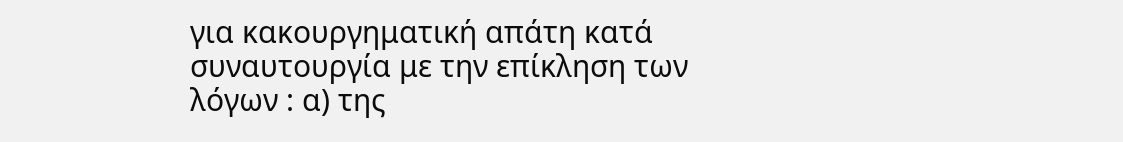για κακουργηματική απάτη κατά συναυτουργία με την επίκληση των λόγων : α) της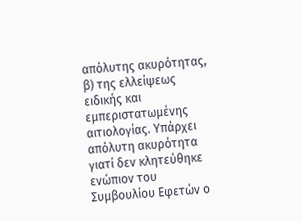απόλυτης ακυρότητας, β) της ελλείψεως ειδικής και εμπεριστατωμένης αιτιολογίας. Υπάρχει απόλυτη ακυρότητα γιατί δεν κλητεύθηκε ενώπιον του Συμβουλίου Εφετών ο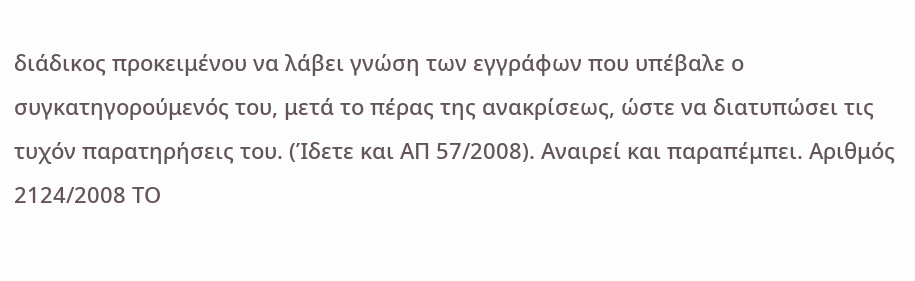διάδικος προκειμένου να λάβει γνώση των εγγράφων που υπέβαλε ο συγκατηγορούμενός του, μετά το πέρας της ανακρίσεως, ώστε να διατυπώσει τις τυχόν παρατηρήσεις του. (Ίδετε και ΑΠ 57/2008). Αναιρεί και παραπέμπει. Αριθμός 2124/2008 ΤΟ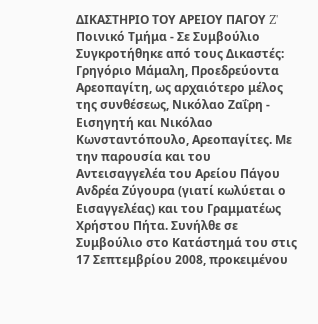ΔΙΚΑΣΤΗΡΙΟ ΤΟΥ ΑΡΕΙΟΥ ΠΑΓΟΥ Z' Ποινικό Τμήμα - Σε Συμβούλιο Συγκροτήθηκε από τους Δικαστές: Γρηγόριο Μάμαλη, Προεδρεύοντα Αρεοπαγίτη, ως αρχαιότερο μέλος της συνθέσεως, Νικόλαο Ζαΐρη - Εισηγητή και Νικόλαο Κωνσταντόπουλο, Αρεοπαγίτες. Με την παρουσία και του Αντεισαγγελέα του Αρείου Πάγου Ανδρέα Ζύγουρα (γιατί κωλύεται ο Εισαγγελέας) και του Γραμματέως Χρήστου Πήτα. Συνήλθε σε Συμβούλιο στο Κατάστημά του στις 17 Σεπτεμβρίου 2008, προκειμένου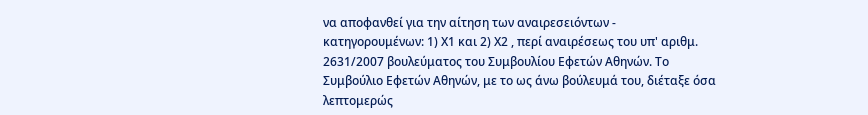να αποφανθεί για την αίτηση των αναιρεσειόντων - κατηγορουμένων: 1) Χ1 και 2) Χ2 , περί αναιρέσεως του υπ' αριθμ. 2631/2007 βουλεύματος του Συμβουλίου Εφετών Αθηνών. Το Συμβούλιο Εφετών Αθηνών, με το ως άνω βούλευμά του, διέταξε όσα λεπτομερώς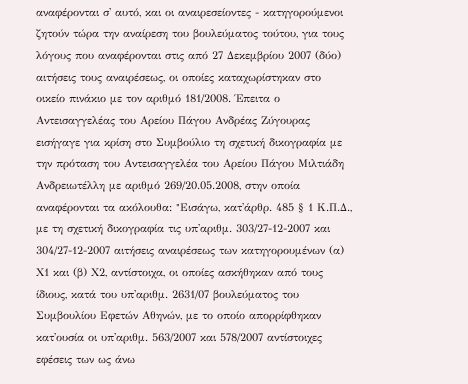αναφέρονται σ' αυτό, και οι αναιρεσείοντες - κατηγορούμενοι ζητούν τώρα την αναίρεση του βουλεύματος τούτου, για τους λόγους που αναφέρονται στις από 27 Δεκεμβρίου 2007 (δύο) αιτήσεις τους αναιρέσεως, οι οποίες καταχωρίστηκαν στο οικείο πινάκιο με τον αριθμό 181/2008. Έπειτα ο Αντεισαγγελέας του Αρείου Πάγου Ανδρέας Ζύγουρας εισήγαγε για κρίση στο Συμβούλιο τη σχετική δικογραφία με την πρόταση του Αντεισαγγελέα του Αρείου Πάγου Μιλτιάδη Ανδρειωτέλλη με αριθμό 269/20.05.2008, στην οποία αναφέρονται τα ακόλουθα: "Eισάγω, κατ'άρθρ. 485 § 1 Κ.Π.Δ., με τη σχετική δικογραφία τις υπ'αριθμ. 303/27-12-2007 και 304/27-12-2007 αιτήσεις αναιρέσεως των κατηγορουμένων (α) Χ1 και (β) Χ2, αντίστοιχα, οι οποίες ασκήθηκαν από τους ίδιους, κατά του υπ'αριθμ. 2631/07 βουλεύματος του Συμβουλίου Εφετών Αθηνών, με το οποίο απορρίφθηκαν κατ'ουσία οι υπ'αριθμ. 563/2007 και 578/2007 αντίστοιχες εφέσεις των ως άνω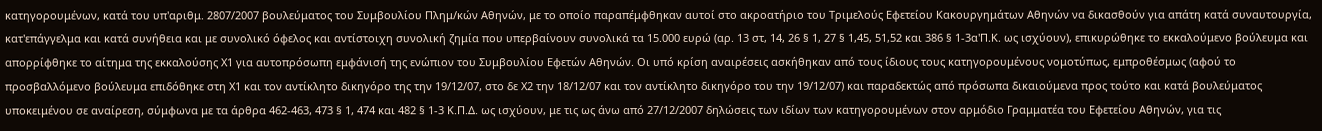κατηγορουμένων, κατά του υπ'αριθμ. 2807/2007 βουλεύματος του Συμβουλίου Πλημ/κών Αθηνών, με το οποίο παραπέμφθηκαν αυτοί στο ακροατήριο του Τριμελούς Εφετείου Κακουργημάτων Αθηνών να δικασθούν για απάτη κατά συναυτουργία, κατ'επάγγελμα και κατά συνήθεια και με συνολικό όφελος και αντίστοιχη συνολική ζημία που υπερβαίνουν συνολικά τα 15.000 ευρώ (αρ. 13 στ, 14, 26 § 1, 27 § 1,45, 51,52 και 386 § 1-3α'Π.Κ. ως ισχύουν), επικυρώθηκε το εκκαλούμενο βούλευμα και απορρίφθηκε το αίτημα της εκκαλούσης Χ1 για αυτοπρόσωπη εμφάνισή της ενώπιον του Συμβουλίου Εφετών Αθηνών. Οι υπό κρίση αναιρέσεις ασκήθηκαν από τους ίδιους τους κατηγορουμένους νομοτύπως, εμπροθέσμως (αφού το προσβαλλόμενο βούλευμα επιδόθηκε στη Χ1 και τον αντίκλητο δικηγόρο της την 19/12/07, στο δε Χ2 την 18/12/07 και τον αντίκλητο δικηγόρο του την 19/12/07) και παραδεκτώς από πρόσωπα δικαιούμενα προς τούτο και κατά βουλεύματος υποκειμένου σε αναίρεση, σύμφωνα με τα άρθρα 462-463, 473 § 1, 474 και 482 § 1-3 Κ.Π.Δ. ως ισχύουν, με τις ως άνω από 27/12/2007 δηλώσεις των ιδίων των κατηγορουμένων στον αρμόδιο Γραμματέα του Εφετείου Αθηνών, για τις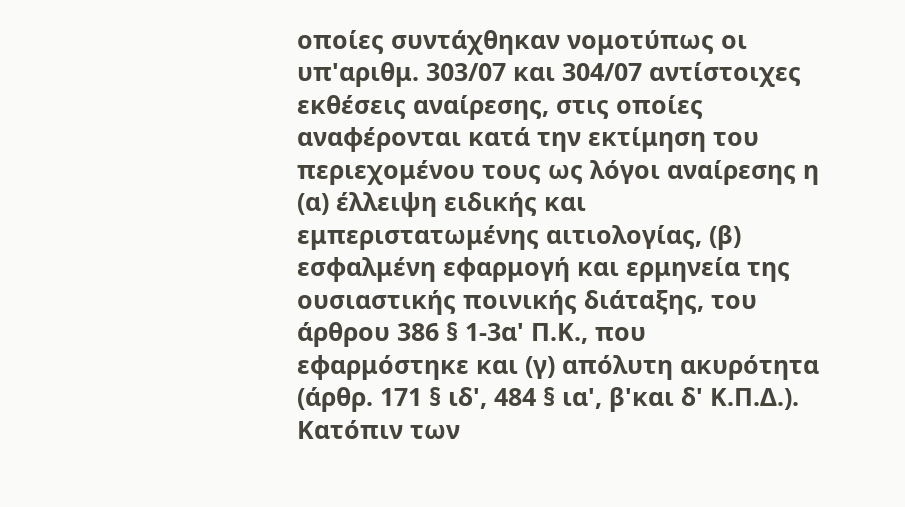οποίες συντάχθηκαν νομοτύπως οι υπ'αριθμ. 303/07 και 304/07 αντίστοιχες εκθέσεις αναίρεσης, στις οποίες αναφέρονται κατά την εκτίμηση του περιεχομένου τους ως λόγοι αναίρεσης η (α) έλλειψη ειδικής και εμπεριστατωμένης αιτιολογίας, (β) εσφαλμένη εφαρμογή και ερμηνεία της ουσιαστικής ποινικής διάταξης, του άρθρου 386 § 1-3α' Π.Κ., που εφαρμόστηκε και (γ) απόλυτη ακυρότητα (άρθρ. 171 § ιδ', 484 § ια', β'και δ' Κ.Π.Δ.). Κατόπιν των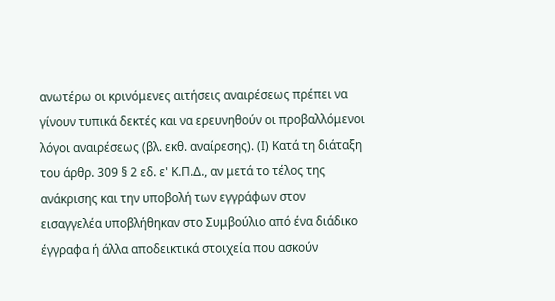ανωτέρω οι κρινόμενες αιτήσεις αναιρέσεως πρέπει να γίνουν τυπικά δεκτές και να ερευνηθούν οι προβαλλόμενοι λόγοι αναιρέσεως (βλ. εκθ. αναίρεσης). (Ι) Κατά τη διάταξη του άρθρ. 309 § 2 εδ. ε' Κ.Π.Δ., αν μετά το τέλος της ανάκρισης και την υποβολή των εγγράφων στον εισαγγελέα υποβλήθηκαν στο Συμβούλιο από ένα διάδικο έγγραφα ή άλλα αποδεικτικά στοιχεία που ασκούν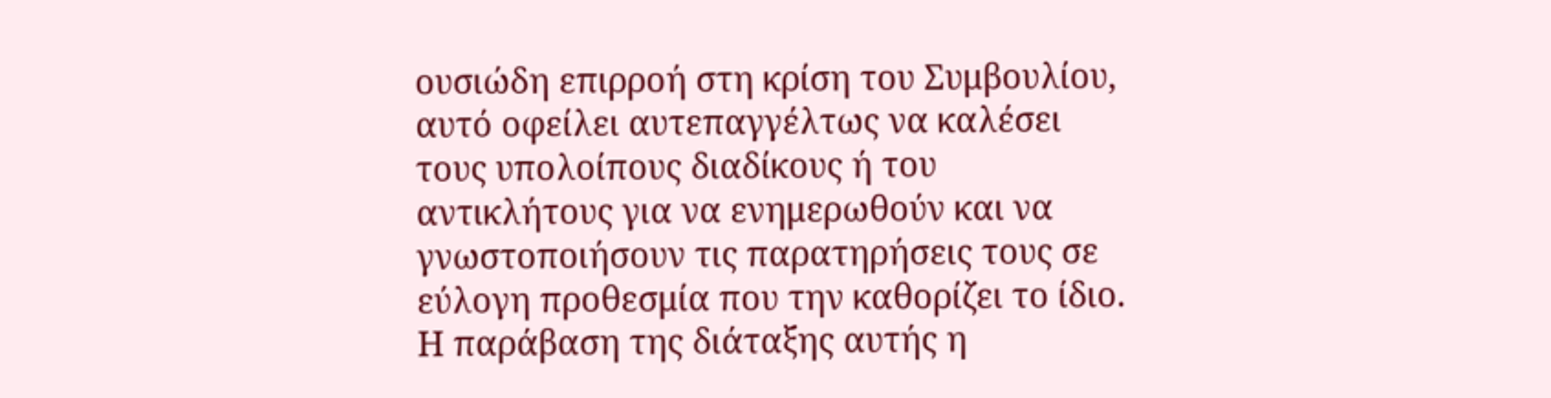ουσιώδη επιρροή στη κρίση του Συμβουλίου, αυτό οφείλει αυτεπαγγέλτως να καλέσει τους υπολοίπους διαδίκους ή του αντικλήτους για να ενημερωθούν και να γνωστοποιήσουν τις παρατηρήσεις τους σε εύλογη προθεσμία που την καθορίζει το ίδιο. Η παράβαση της διάταξης αυτής η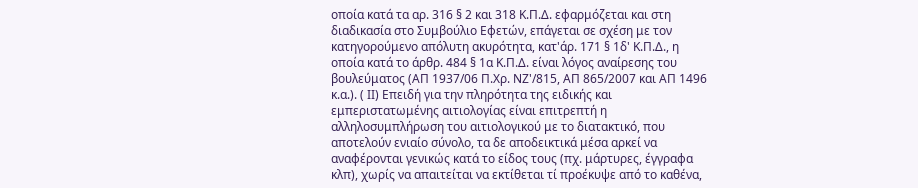οποία κατά τα αρ. 316 § 2 και 318 Κ.Π.Δ. εφαρμόζεται και στη διαδικασία στο Συμβούλιο Εφετών, επάγεται σε σχέση με τον κατηγορούμενο απόλυτη ακυρότητα, κατ'άρ. 171 § 1δ' Κ.Π.Δ., η οποία κατά το άρθρ. 484 § 1α Κ.Π.Δ. είναι λόγος αναίρεσης του βουλεύματος (ΑΠ 1937/06 Π.Χρ. ΝΖ'/815, ΑΠ 865/2007 και ΑΠ 1496 κ.α.). ( ΙΙ) Επειδή για την πληρότητα της ειδικής και εμπεριστατωμένης αιτιολογίας είναι επιτρεπτή η αλληλοσυμπλήρωση του αιτιολογικού με το διατακτικό, που αποτελούν ενιαίο σύνολο, τα δε αποδεικτικά μέσα αρκεί να αναφέρονται γενικώς κατά το είδος τους (πχ. μάρτυρες, έγγραφα κλπ), χωρίς να απαιτείται να εκτίθεται τί προέκυψε από το καθένα,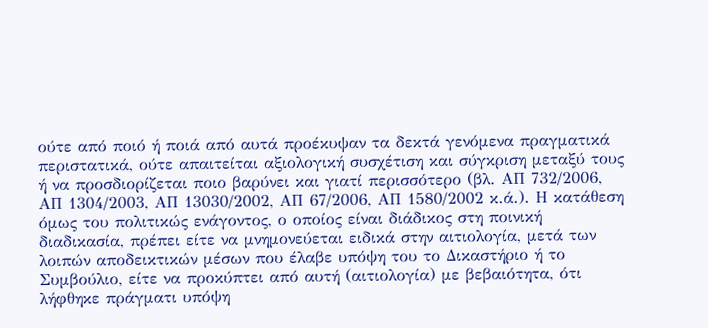ούτε από ποιό ή ποιά από αυτά προέκυψαν τα δεκτά γενόμενα πραγματικά περιστατικά, ούτε απαιτείται αξιολογική συσχέτιση και σύγκριση μεταξύ τους ή να προσδιορίζεται ποιο βαρύνει και γιατί περισσότερο (βλ. ΑΠ 732/2006, ΑΠ 1304/2003, ΑΠ 13030/2002, ΑΠ 67/2006, ΑΠ 1580/2002 κ.ά.). Η κατάθεση όμως του πολιτικώς ενάγοντος, ο οποίος είναι διάδικος στη ποινική διαδικασία, πρέπει είτε να μνημονεύεται ειδικά στην αιτιολογία, μετά των λοιπών αποδεικτικών μέσων που έλαβε υπόψη του το Δικαστήριο ή το Συμβούλιο, είτε να προκύπτει από αυτή (αιτιολογία) με βεβαιότητα, ότι λήφθηκε πράγματι υπόψη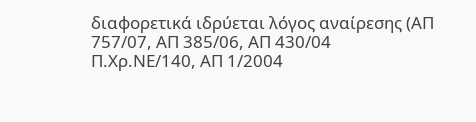διαφορετικά ιδρύεται λόγος αναίρεσης (ΑΠ 757/07, ΑΠ 385/06, ΑΠ 430/04 Π.Χρ.ΝΕ/140, ΑΠ 1/2004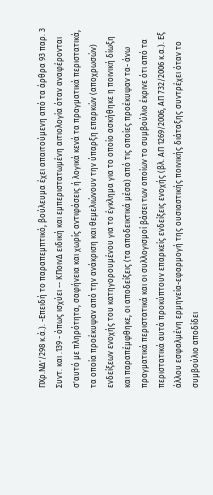ΠΧρ.ΝΔ'/298 κ.ά.). -Επειδή το παραπεμπτικό, βούλευμα έχει απαιτούμενη από τα άρθρα 93 παρ. 3 Συντ. και .139 - όπως ισχύει -- ΚΠοινΔ ειδική και εμπεριστατωμένη αιτιολογία όταν αναφέρονται σ'αυτό με πληρότητα, σαφήνεια και χωρίς αντιφάσεις ή λογικά κενά τα πραγματικά περιστατικά, τα οποία προέκυψαν από την ανάκριση και θεμελιώνουν την ύπαρξη επαρκών (αποχρωσών) ενδείξεων ενοχής του κατηγορουμένου για το έγκλημα για το οποίο ασκήθηκε η ποινική δίωξη και παραπέμφθηκε, οι αποδείξεις (τα αποδεικτικά μέσα) από τις οποίες προέκυψαν τα- άνω πραγματικά περιστατικά και οι συλλογισμοί βάσει των οποίων το συμβούλιο έκρινε ότι από τα περιστατικά αυτά προκύπτουν επαρκείς ενδείξεις ενοχής (βλ. ΑΠ 1269/2006, ΑΠ 732/2006 κ.α.). Εξ άλλου εσφαλμένη ερμηνεία-εφαρμογή της ουσιαστικής ποινικής διάταξης συντρέχει όταν το συμβούλιο αποδίδει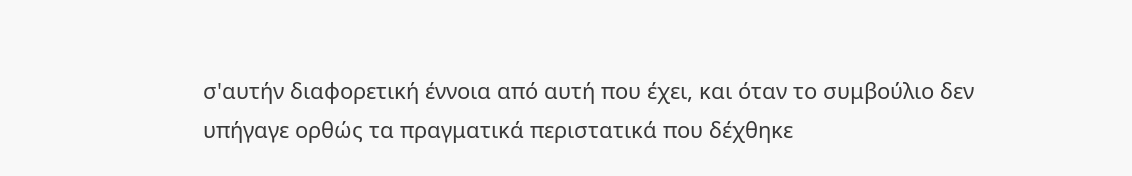σ'αυτήν διαφορετική έννοια από αυτή που έχει, και όταν το συμβούλιο δεν υπήγαγε ορθώς τα πραγματικά περιστατικά που δέχθηκε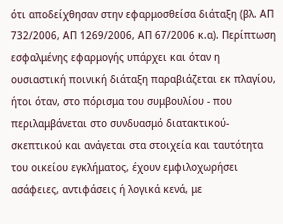ότι αποδείχθησαν στην εφαρμοσθείσα διάταξη (βλ. ΑΠ 732/2006, ΑΠ 1269/2006, ΑΠ 67/2006 κ.α). Περίπτωση εσφαλμένης εφαρμογής υπάρχει και όταν η ουσιαστική ποινική διάταξη παραβιάζεται εκ πλαγίου, ήτοι όταν, στο πόρισμα του συμβουλίου - που περιλαμβάνεται στo συνδυασμό διατακτικού-σκεπτικού και ανάγεται στα στοιχεία και ταυτότητα του οικείου εγκλήματος, έχουν εμφιλοχωρήσει ασάφειες, αντιφάσεις ή λογικά κενά, με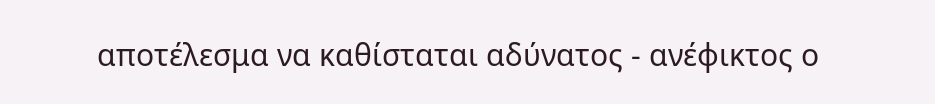αποτέλεσμα να καθίσταται αδύνατος - ανέφικτος ο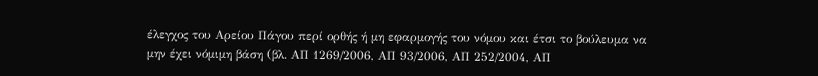έλεγχος του Αρείου Πάγου περί ορθής ή μη εφαρμογής του νόμου και έτσι το βούλευμα να μην έχει νόμιμη βάση (βλ. ΑΠ 1269/2006, ΑΠ 93/2006, ΑΠ 252/2004, ΑΠ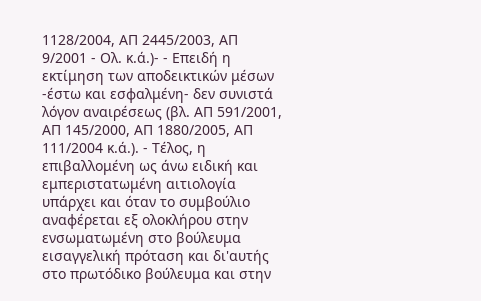1128/2004, ΑΠ 2445/2003, ΑΠ 9/2001 - Ολ. κ.ά.)- - Επειδή η εκτίμηση των αποδεικτικών μέσων -έστω και εσφαλμένη- δεν συνιστά λόγον αναιρέσεως (βλ. ΑΠ 591/2001, ΑΠ 145/2000, ΑΠ 1880/2005, ΑΠ 111/2004 κ.ά.). - Τέλος, η επιβαλλομένη ως άνω ειδική και εμπεριστατωμένη αιτιολογία υπάρχει και όταν το συμβούλιο αναφέρεται εξ ολοκλήρου στην ενσωματωμένη στο βούλευμα εισαγγελική πρόταση και δι'αυτής στο πρωτόδικο βούλευμα και στην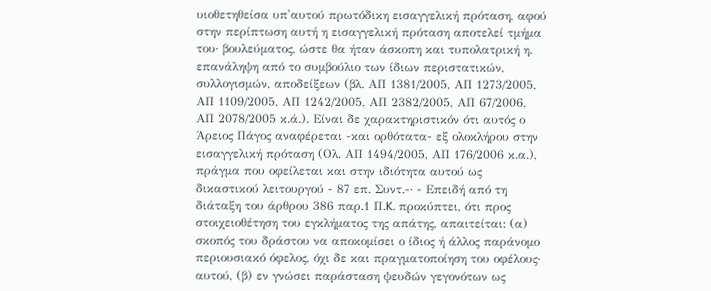υιοθετηθείσα υπ'αυτού πρωτόδικη εισαγγελική πρόταση, αφού στην περίπτωση αυτή η εισαγγελική πρόταση αποτελεί τμήμα του· βουλεύματος, ώστε θα ήταν άσκοπη και τυπολατρική η. επανάληψη από το συμβούλιο των ίδιων περιστατικών, συλλογισμών, αποδείξεων (βλ. ΑΠ 1381/2005, ΑΠ 1273/2005, ΑΠ 1109/2005, ΑΠ 1242/2005, ΑΠ 2382/2005, ΑΠ 67/2006, ΑΠ 2078/2005 κ.ά.). Είναι δε χαρακτηριστικόν ότι αυτός ο Άρειος Πάγος αναφέρεται -και ορθότατα- εξ ολοκλήρου στην εισαγγελική πρόταση (Ολ. ΑΠ 1494/2005, ΑΠ 176/2006 κ.α.), πράγμα που οφείλεται και στην ιδιότητα αυτού ως δικαστικού λειτουργού - 87 επ. Συντ.-· - Επειδή από τη διάταξη του άρθρου 386 παρ.1 Π.K. προκύπτει, ότι προς στοιχειοθέτηση του εγκλήματος της απάτης, απαιτείται: (α) σκοπός του δράστου να αποκομίσει ο ίδιος ή άλλος παράνομο περιουσιακό όφελος, όχι δε και πραγματοποίηση του οφέλους· αυτού, (β) εν γνώσει παράσταση ψευδών γεγονότων ως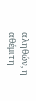αληθών, η αθέμιτη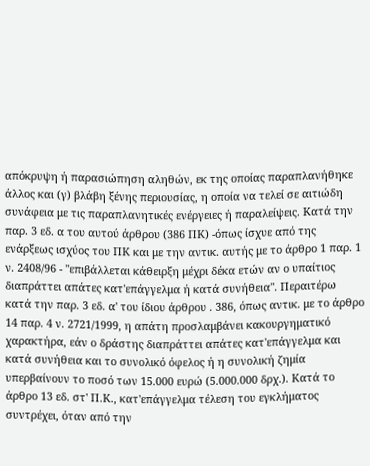απόκρυψη ή παρασιώπηση αληθών, εκ της οποίας παραπλανήθηκε άλλος και (γ) βλάβη ξένης περιουσίας, η οποία να τελεί σε αιτιώδη συνάφεια με τις παραπλανητικές ενέργειες ή παραλείψεις. Κατά την παρ. 3 εδ. α του αυτού άρθρου (386 ΠΚ) -όπως ίσχυε από της ενάρξεως ισχύος του ΠΚ και με την αντικ. αυτής με το άρθρο 1 παρ. 1 ν. 2408/96 - "επιβάλλεται κάθειρξη μέχρι δέκα ετών αν ο υπαίτιος διαπράττει απάτες κατ'επάγγελμα ή κατά συνήθεια". Περαιτέρω κατά την παρ. 3 εδ. α' του ίδιου άρθρου . 386, όπως αντικ. με το άρθρο 14 παρ. 4 ν. 2721/1999, η απάτη προσλαμβάνει κακουργηματικό χαρακτήρα, εάν ο δράστης διαπράττει απάτες κατ'επάγγελμα και κατά συνήθεια και το συνολικό όφελος ή η συνολική ζημία υπερβαίνουν το ποσό των 15.000 ευρώ (5.000.000 δρχ.). Κατά το άρθρο 13 εδ. στ' Π.Κ., κατ'επάγγελμα τέλεση του εγκλήματος συντρέχει, όταν από την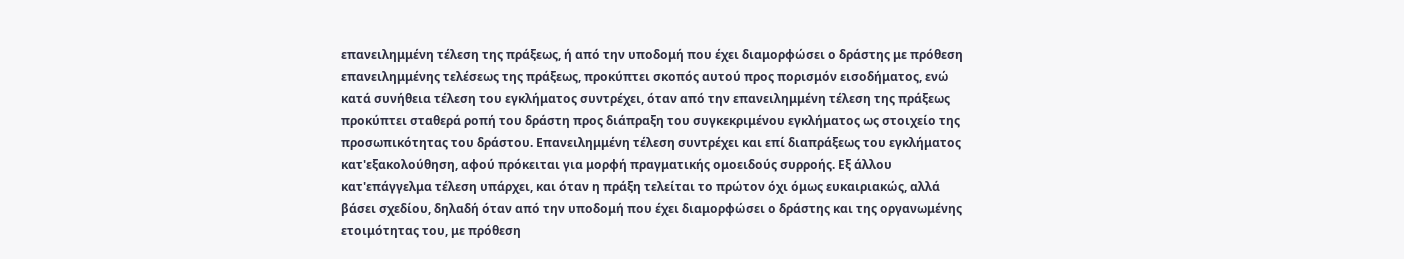επανειλημμένη τέλεση της πράξεως, ή από την υποδομή που έχει διαμορφώσει ο δράστης με πρόθεση επανειλημμένης τελέσεως της πράξεως, προκύπτει σκοπός αυτού προς πορισμόν εισοδήματος, ενώ κατά συνήθεια τέλεση του εγκλήματος συντρέχει, όταν από την επανειλημμένη τέλεση της πράξεως προκύπτει σταθερά ροπή του δράστη προς διάπραξη του συγκεκριμένου εγκλήματος ως στοιχείο της προσωπικότητας του δράστου. Επανειλημμένη τέλεση συντρέχει και επί διαπράξεως του εγκλήματος κατ'εξακολούθηση, αφού πρόκειται για μορφή πραγματικής ομοειδούς συρροής. Εξ άλλου κατ'επάγγελμα τέλεση υπάρχει, και όταν η πράξη τελείται το πρώτον όχι όμως ευκαιριακώς, αλλά βάσει σχεδίου, δηλαδή όταν από την υποδομή που έχει διαμορφώσει ο δράστης και της οργανωμένης ετοιμότητας του, με πρόθεση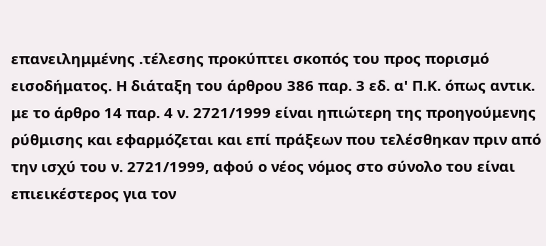επανειλημμένης .τέλεσης προκύπτει σκοπός του προς πορισμό εισοδήματος. Η διάταξη του άρθρου 386 παρ. 3 εδ. α' Π.Κ. όπως αντικ. με το άρθρο 14 παρ. 4 ν. 2721/1999 είναι ηπιώτερη της προηγούμενης ρύθμισης και εφαρμόζεται και επί πράξεων που τελέσθηκαν πριν από την ισχύ του ν. 2721/1999, αφού ο νέος νόμος στο σύνολο του είναι επιεικέστερος για τον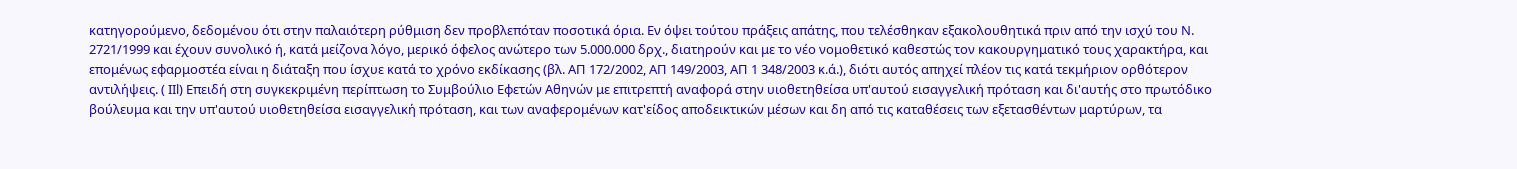κατηγορούμενο, δεδομένου ότι στην παλαιότερη ρύθμιση δεν προβλεπόταν ποσοτικά όρια. Εν όψει τούτου πράξεις απάτης, που τελέσθηκαν εξακολουθητικά πριν από την ισχύ του Ν. 2721/1999 και έχουν συνολικό ή, κατά μείζονα λόγο, μερικό όφελος ανώτερο των 5.000.000 δρχ., διατηρούν και με το νέο νομοθετικό καθεστώς τον κακουργηματικό τους χαρακτήρα, και επομένως εφαρμοστέα είναι η διάταξη που ίσχυε κατά το χρόνο εκδίκασης (βλ. ΑΠ 172/2002, ΑΠ 149/2003, ΑΠ 1 348/2003 κ.ά.), διότι αυτός απηχεί πλέον τις κατά τεκμήριον ορθότερον αντιλήψεις. ( ΙΙl) Επειδή στη συγκεκριμένη περίπτωση το Συμβούλιο Εφετών Αθηνών με επιτρεπτή αναφορά στην υιοθετηθείσα υπ'αυτού εισαγγελική πρόταση και δι'αυτής στο πρωτόδικο βούλευμα και την υπ'αυτού υιοθετηθείσα εισαγγελική πρόταση, και των αναφερομένων κατ'είδος αποδεικτικών μέσων και δη από τις καταθέσεις των εξετασθέντων μαρτύρων, τα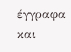έγγραφα και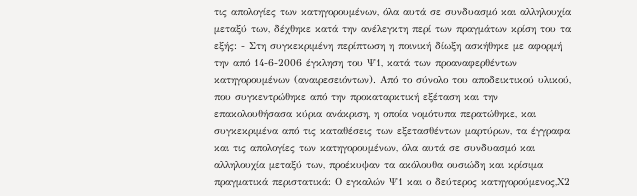τις απολογίες των κατηγορουμένων, όλα αυτά σε συνδυασμό και αλληλουχία μεταξύ των, δέχθηκε κατά την ανέλεγκτη περί των πραγμάτων κρίση του τα εξής: - Στη συγκεκριμένη περίπτωση η ποινική δίωξη ασκήθηκε με αφορμή την από 14-6-2006 έγκληση του Ψ1, κατά των προαναφερθέντων κατηγορουμένων (αναιρεσειόντων). Από το σύνολο του αποδεικτικού υλικού, που συγκεντρώθηκε από την προκαταρκτική εξέταση και την επακολουθήσασα κύρια ανάκριση, η οποία νομότυπα περατώθηκε, και συγκεκριμένα από τις καταθέσεις των εξετασθέντων μαρτύρων, τα έγγραφα και τις απολογίες των κατηγορουμένων, όλα αυτά σε συνδυασμό και αλληλουχία μεταξύ των, προέκυψαν τα ακόλουθα ουσιώδη και κρίσιμα πραγματικά περιστατικά: Ο εγκαλών Ψ1 και ο δεύτερος κατηγορούμενος,Χ2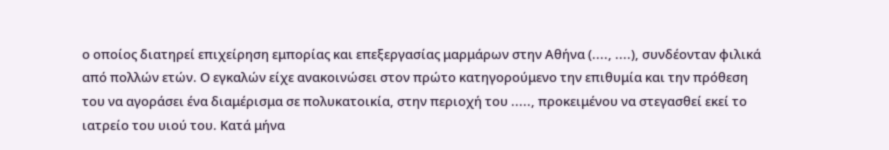ο οποίος διατηρεί επιχείρηση εμπορίας και επεξεργασίας μαρμάρων στην Αθήνα (...., ....), συνδέονταν φιλικά από πολλών ετών. Ο εγκαλών είχε ανακοινώσει στον πρώτο κατηγορούμενο την επιθυμία και την πρόθεση του να αγοράσει ένα διαμέρισμα σε πολυκατοικία, στην περιοχή του ....., προκειμένου να στεγασθεί εκεί το ιατρείο του υιού του. Κατά μήνα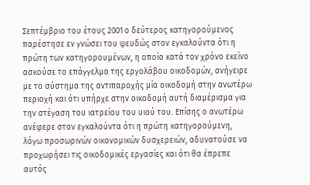Σεπτέμβριο του έτους 2001 ο δεύτερος κατηγορούμενος παρέστησε εν γνώσει του ψευδώς στον εγκαλούντα ότι η πρώτη των κατηγορουμένων, η οποία κατά τον χρόνο εκείνο ασκούσε το επάγγελμα της εργολάβου οικοδομών, ανήγειρε με το σύστημα της αντιπαροχής μία οικοδομή στην ανωτέρω περιοχή και ότι υπήρχε στην οικοδομή αυτή διαμέρισμα για την στέγαση του ιατρείου του υιού του. Επίσης ο ανωτέρω ανέφερε στον εγκαλούντα ότι η πρώτη κατηγορούμενη, λόγω προσωρινών οικονομικών δυσχερειών, αδυνατούσε να προχωρήσει τις οικοδομικές εργασίες και ότι θα έπρεπε αυτός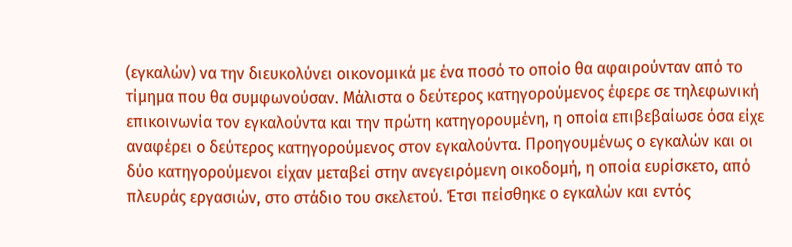(εγκαλών) να την διευκολύνει οικονομικά με ένα ποσό το οποίο θα αφαιρούνταν από το τίμημα που θα συμφωνούσαν. Μάλιστα ο δεύτερος κατηγορούμενος έφερε σε τηλεφωνική επικοινωνία τον εγκαλούντα και την πρώτη κατηγορουμένη, η οποία επιβεβαίωσε όσα είχε αναφέρει ο δεύτερος κατηγορούμενος στον εγκαλούντα. Προηγουμένως ο εγκαλών και οι δύο κατηγορούμενοι είχαν μεταβεί στην ανεγειρόμενη οικοδομή, η οποία ευρίσκετο, από πλευράς εργασιών, στο στάδιο του σκελετού. Έτσι πείσθηκε ο εγκαλών και εντός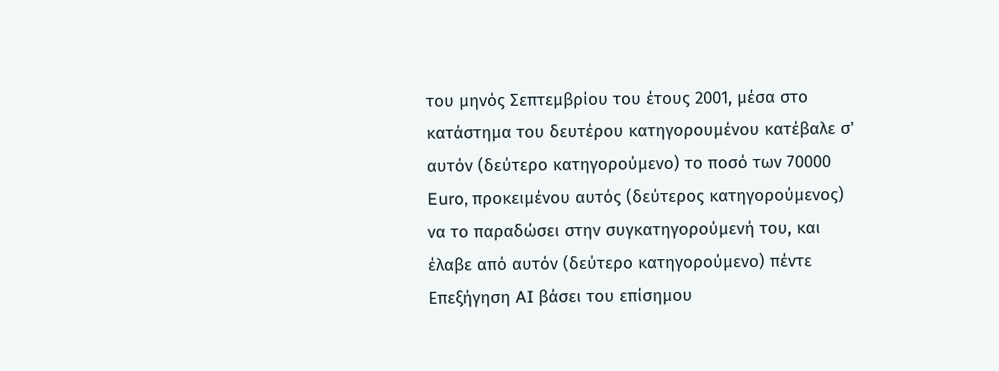του μηνός Σεπτεμβρίου του έτους 2001, μέσα στο κατάστημα του δευτέρου κατηγορουμένου κατέβαλε σ' αυτόν (δεύτερο κατηγορούμενο) το ποσό των 70000 Euro, προκειμένου αυτός (δεύτερος κατηγορούμενος) να το παραδώσει στην συγκατηγορούμενή του, και έλαβε από αυτόν (δεύτερο κατηγορούμενο) πέντε
Επεξήγηση AI βάσει του επίσημου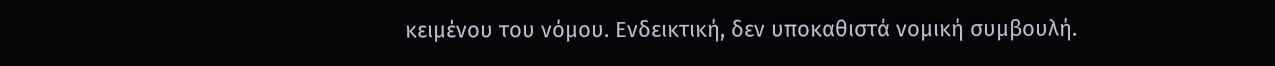κειμένου του νόμου. Ενδεικτική, δεν υποκαθιστά νομική συμβουλή.